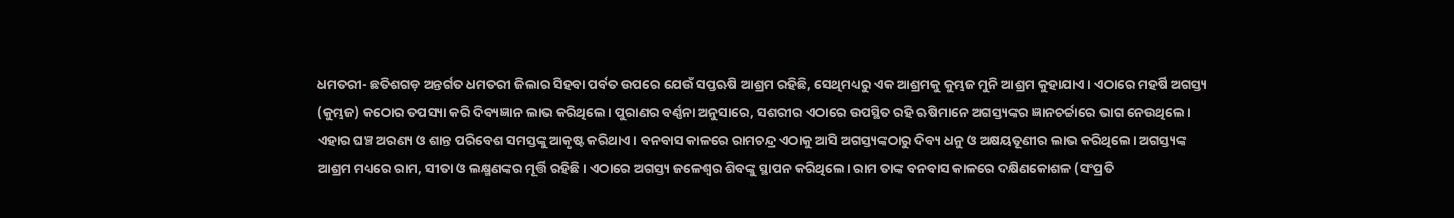ଧମତରୀ- ଛତିଶଗଡ଼ ଅନ୍ତର୍ଗତ ଧମତରୀ ଜିଲାର ସିହବା ପର୍ବତ ଉପରେ ଯେଉଁ ସପ୍ତଋଷି ଆଶ୍ରମ ରହିଛି, ସେଥିମଧ୍ୟରୁ ଏକ ଆଶ୍ରମକୁ କୁମ୍ଭଜ ମୁନି ଆଶ୍ରମ କୁହାଯାଏ। ଏଠାରେ ମହର୍ଷି ଅଗସ୍ତ୍ୟ (କୁମ୍ଭଜ) କଠୋର ତପସ୍ୟା କରି ଦିବ୍ୟଜ୍ଞାନ ଲାଭ କରିଥିଲେ। ପୁରାଣର ବର୍ଣ୍ଣନା ଅନୁସାରେ, ସଶରୀର ଏଠାରେ ଉପସ୍ଥିତ ରହି ଋଷିମାନେ ଅଗସ୍ତ୍ୟଙ୍କର ଜ୍ଞାନଚର୍ଚ୍ଚାରେ ଭାଗ ନେଉଥିଲେ। ଏହାର ଘଞ୍ଚ ଅରଣ୍ୟ ଓ ଶାନ୍ତ ପରିବେଶ ସମସ୍ତଙ୍କୁ ଆକୃଷ୍ଟ କରିଥାଏ। ବନବାସ କାଳରେ ରାମଚନ୍ଦ୍ର ଏଠାକୁ ଆସି ଅଗସ୍ତ୍ୟଙ୍କଠାରୁ ଦିବ୍ୟ ଧନୁ ଓ ଅକ୍ଷୟତୂଣୀର ଲାଭ କରିଥିଲେ। ଅଗସ୍ତ୍ୟଙ୍କ ଆଶ୍ରମ ମଧ୍ୟରେ ରାମ, ସୀତା ଓ ଲକ୍ଷ୍ମଣଙ୍କର ମୂର୍ତ୍ତି ରହିଛି। ଏଠାରେ ଅଗସ୍ତ୍ୟ ଜଳେଶ୍ବର ଶିବଙ୍କୁ ସ୍ଥାପନ କରିଥିଲେ। ରାମ ତାଙ୍କ ବନବାସ କାଳରେ ଦକ୍ଷିଣକୋଶଳ (ସଂପ୍ରତି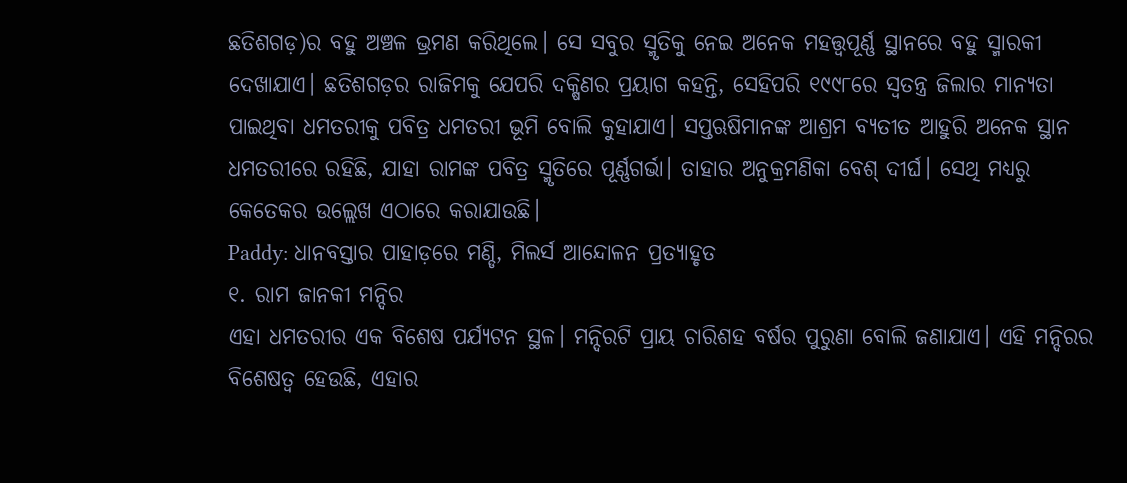ଛତିଶଗଡ଼)ର ବହୁ ଅଞ୍ଚଳ ଭ୍ରମଣ କରିଥିଲେ। ସେ ସବୁର ସ୍ମୃତିକୁ ନେଇ ଅନେକ ମହତ୍ତ୍ବପୂର୍ଣ୍ଣ ସ୍ଥାନରେ ବହୁ ସ୍ମାରକୀ ଦେଖାଯାଏ। ଛତିଶଗଡ଼ର ରାଜିମକୁ ଯେପରି ଦକ୍ଷିଣର ପ୍ରୟାଗ କହନ୍ତି, ସେହିପରି ୧୯୯୮ରେ ସ୍ବତନ୍ତ୍ର ଜିଲାର ମାନ୍ୟତା ପାଇଥିବା ଧମତରୀକୁ ପବିତ୍ର ଧମତରୀ ଭୂମି ବୋଲି କୁହାଯାଏ। ସପ୍ତଋଷିମାନଙ୍କ ଆଶ୍ରମ ବ୍ୟତୀତ ଆହୁରି ଅନେକ ସ୍ଥାନ ଧମତରୀରେ ରହିଛି, ଯାହା ରାମଙ୍କ ପବିତ୍ର ସ୍ମୃତିରେ ପୂର୍ଣ୍ଣଗର୍ଭା। ତାହାର ଅନୁକ୍ରମଣିକା ବେଶ୍ ଦୀର୍ଘ। ସେଥି ମଧ୍ୟରୁ କେତେକର ଉଲ୍ଲେଖ ଏଠାରେ କରାଯାଉଛି।
Paddy: ଧାନବସ୍ତାର ପାହାଡ଼ରେ ମଣ୍ଡି, ମିଲର୍ସ ଆନ୍ଦୋଳନ ପ୍ରତ୍ୟାହୃତ
୧. ରାମ ଜାନକୀ ମନ୍ଦିର
ଏହା ଧମତରୀର ଏକ ବିଶେଷ ପର୍ଯ୍ୟଟନ ସ୍ଥଳ। ମନ୍ଦିରଟି ପ୍ରାୟ ଚାରିଶହ ବର୍ଷର ପୁରୁଣା ବୋଲି ଜଣାଯାଏ। ଏହି ମନ୍ଦିରର ବିଶେଷତ୍ବ ହେଉଛି, ଏହାର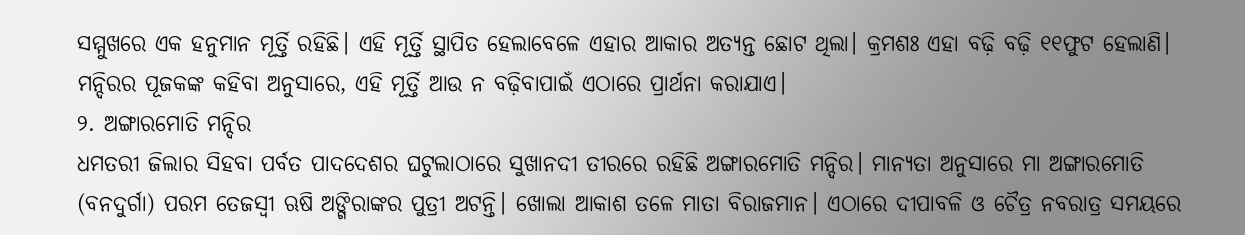ସମ୍ମୁଖରେ ଏକ ହନୁମାନ ମୂର୍ତ୍ତି ରହିଛି। ଏହି ମୂର୍ତ୍ତି ସ୍ଥାପିତ ହେଲାବେଳେ ଏହାର ଆକାର ଅତ୍ୟନ୍ତ ଛୋଟ ଥିଲା। କ୍ରମଶଃ ଏହା ବଢ଼ି ବଢ଼ି ୧୧ଫୁଟ ହେଲାଣି। ମନ୍ଦିରର ପୂଜକଙ୍କ କହିବା ଅନୁସାରେ, ଏହି ମୂର୍ତ୍ତି ଆଉ ନ ବଢ଼ିବାପାଇଁ ଏଠାରେ ପ୍ରାର୍ଥନା କରାଯାଏ।
୨. ଅଙ୍ଗାରମୋତି ମନ୍ଦିର
ଧମତରୀ ଜିଲାର ସିହବା ପର୍ବତ ପାଦଦେଶର ଘଟୁଲାଠାରେ ସୁଖାନଦୀ ତୀରରେ ରହିଛି ଅଙ୍ଗାରମୋତି ମନ୍ଦିର। ମାନ୍ୟତା ଅନୁସାରେ ମା ଅଙ୍ଗାରମୋତି (ବନଦୁର୍ଗା) ପରମ ତେଜସ୍ବୀ ଋଷି ଅଙ୍ଗିରାଙ୍କର ପୁତ୍ରୀ ଅଟନ୍ତି। ଖୋଲା ଆକାଶ ତଳେ ମାତା ବିରାଜମାନ। ଏଠାରେ ଦୀପାବଳି ଓ ଚୈତ୍ର ନବରାତ୍ର ସମୟରେ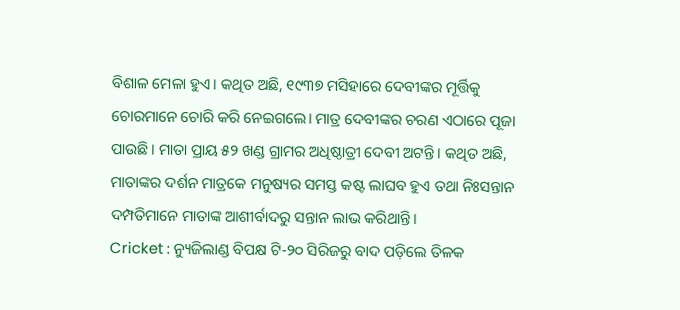ବିଶାଳ ମେଳା ହୁଏ। କଥିତ ଅଛି, ୧୯୩୭ ମସିହାରେ ଦେବୀଙ୍କର ମୂର୍ତ୍ତିକୁ ଚୋରମାନେ ଚୋରି କରି ନେଇଗଲେ। ମାତ୍ର ଦେବୀଙ୍କର ଚରଣ ଏଠାରେ ପୂଜା ପାଉଛି। ମାତା ପ୍ରାୟ ୫୨ ଖଣ୍ଡ ଗ୍ରାମର ଅଧିଷ୍ଠାତ୍ରୀ ଦେବୀ ଅଟନ୍ତି। କଥିତ ଅଛି, ମାତାଙ୍କର ଦର୍ଶନ ମାତ୍ରକେ ମନୁଷ୍ୟର ସମସ୍ତ କଷ୍ଟ ଲାଘବ ହୁଏ ତଥା ନିଃସନ୍ତାନ ଦମ୍ପତିମାନେ ମାତାଙ୍କ ଆଶୀର୍ବାଦରୁ ସନ୍ତାନ ଲାଭ କରିଥାନ୍ତି।
Cricket : ନ୍ୟୁଜିଲାଣ୍ଡ ବିପକ୍ଷ ଟି-୨୦ ସିରିଜରୁ ବାଦ ପଡ଼ିଲେ ତିଳକ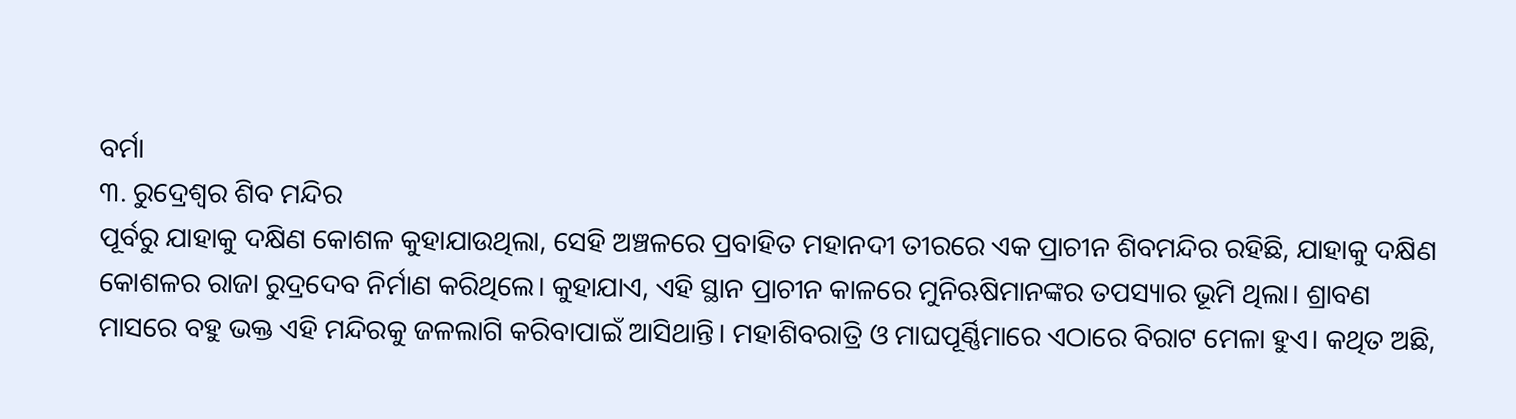ବର୍ମା
୩. ରୁଦ୍ରେଶ୍ବର ଶିବ ମନ୍ଦିର
ପୂର୍ବରୁ ଯାହାକୁ ଦକ୍ଷିଣ କୋଶଳ କୁହାଯାଉଥିଲା, ସେହି ଅଞ୍ଚଳରେ ପ୍ରବାହିତ ମହାନଦୀ ତୀରରେ ଏକ ପ୍ରାଚୀନ ଶିବମନ୍ଦିର ରହିଛି, ଯାହାକୁ ଦକ୍ଷିଣ କୋଶଳର ରାଜା ରୁଦ୍ରଦେବ ନିର୍ମାଣ କରିଥିଲେ। କୁହାଯାଏ, ଏହି ସ୍ଥାନ ପ୍ରାଚୀନ କାଳରେ ମୁନିଋଷିମାନଙ୍କର ତପସ୍ୟାର ଭୂମି ଥିଲା। ଶ୍ରାବଣ ମାସରେ ବହୁ ଭକ୍ତ ଏହି ମନ୍ଦିରକୁ ଜଳଲାଗି କରିବାପାଇଁ ଆସିଥାନ୍ତି। ମହାଶିବରାତ୍ରି ଓ ମାଘପୂର୍ଣ୍ଣିମାରେ ଏଠାରେ ବିରାଟ ମେଳା ହୁଏ। କଥିତ ଅଛି,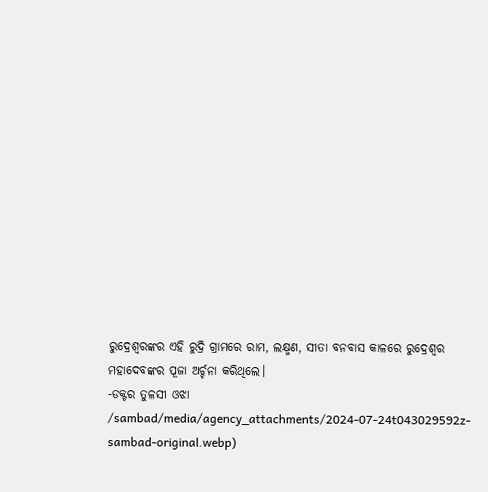ରୁଦ୍ରେଶ୍ବରଙ୍କର ଏହି ରୁଦ୍ରି ଗ୍ରାମରେ ରାମ, ଲକ୍ଷ୍ମଣ, ସୀତା ବନବାସ କାଳରେ ରୁଦ୍ରେଶ୍ବର ମହାଦେବଙ୍କର ପୂଜା ଅର୍ଚ୍ଚନା କରିଥିଲେ।
-ଡକ୍ଟର ତୁଳସୀ ଓଝା
/sambad/media/agency_attachments/2024-07-24t043029592z-sambad-original.webp)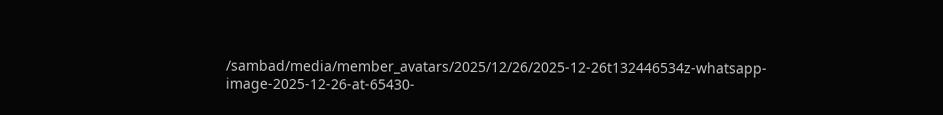/sambad/media/member_avatars/2025/12/26/2025-12-26t132446534z-whatsapp-image-2025-12-26-at-65430-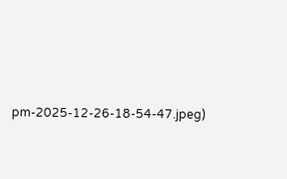pm-2025-12-26-18-54-47.jpeg)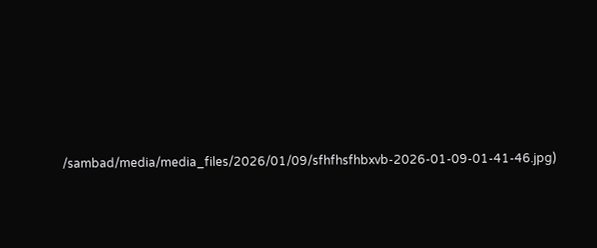/sambad/media/media_files/2026/01/09/sfhfhsfhbxvb-2026-01-09-01-41-46.jpg)